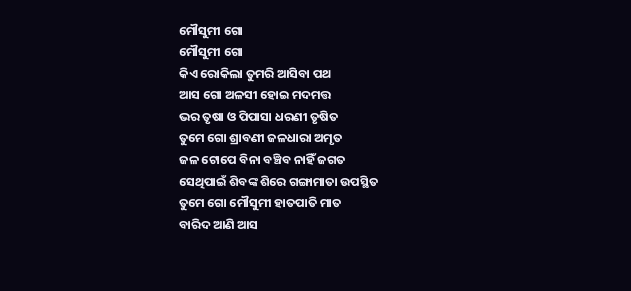ମୌସୁମୀ ଗୋ
ମୌସୁମୀ ଗୋ
କିଏ ରୋକିଲା ତୁମରି ଆସିବା ପଥ
ଆସ ଗୋ ଅଳସୀ ହୋଇ ମଦମତ୍ତ
ଭର ତୃଷା ଓ ପିପାସା ଧରଣୀ ତୃଷିତ
ତୁମେ ଗୋ ଶ୍ରାବଣୀ ଜଳଧାରା ଅମୃତ
ଜଳ ଟୋପେ ବିନା ବଞ୍ଚିବ ନାହିଁ ଜଗତ
ସେଥିପାଇଁ ଶିବଙ୍କ ଶିରେ ଗଙ୍ଗାମାତା ଉପସ୍ଥିତ
ତୁମେ ଗୋ ମୌସୁମୀ ହାତପାତି ମାତ
ବାରିଦ ଆଣି ଆସ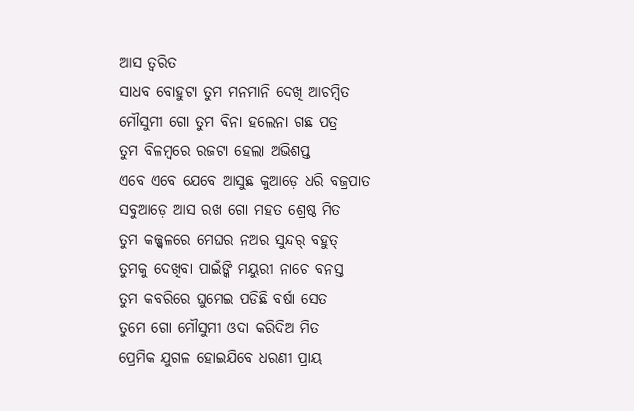ଆସ ତ୍ୱରିତ
ସାଧବ ବୋହୁଟା ତୁମ ମନମାନି ଦେଖି ଆଚମ୍ବିତ
ମୌସୁମୀ ଗୋ ତୁମ ବିନା ହଲେନା ଗଛ ପତ୍ର
ତୁମ ବିଳମ୍ବରେ ରଜଟା ହେଲା ଅଭିଶପ୍ତ
ଏବେ ଏବେ ଯେବେ ଆସୁଛ କୁଆଡ଼େ ଧରି ବଜ୍ରପାତ
ସବୁଆଡ଼େ ଆସ ରଖ ଗୋ ମହତ ଶ୍ରେଷ୍ଠ ମିତ
ତୁମ କଜ୍ଜ୍ୱଳରେ ମେଘର ନଅର ସୁନ୍ଦର୍ ବହୁତ୍
ତୁମକୁ ଦେଖିବା ପାଇଁଙ୍କି ମୟୁରୀ ନାଚେ ବନସ୍ତ
ତୁମ କବରିରେ ଘୁମେଇ ପଡିଛି ବର୍ଷା ସେତ
ତୁମେ ଗୋ ମୌସୁମୀ ଓଦା କରିଦିଅ ମିତ
ପ୍ରେମିକ ଯୁଗଳ ହୋଇଯିବେ ଧରଣୀ ପ୍ରାୟ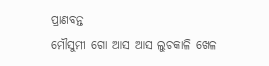ପ୍ରାଣବନ୍ତ
ମୌସୁମୀ ଗୋ ଆସ ଆସ ଲୁଚକାଳି ଖେଳ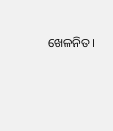ଖେଳନିତ।